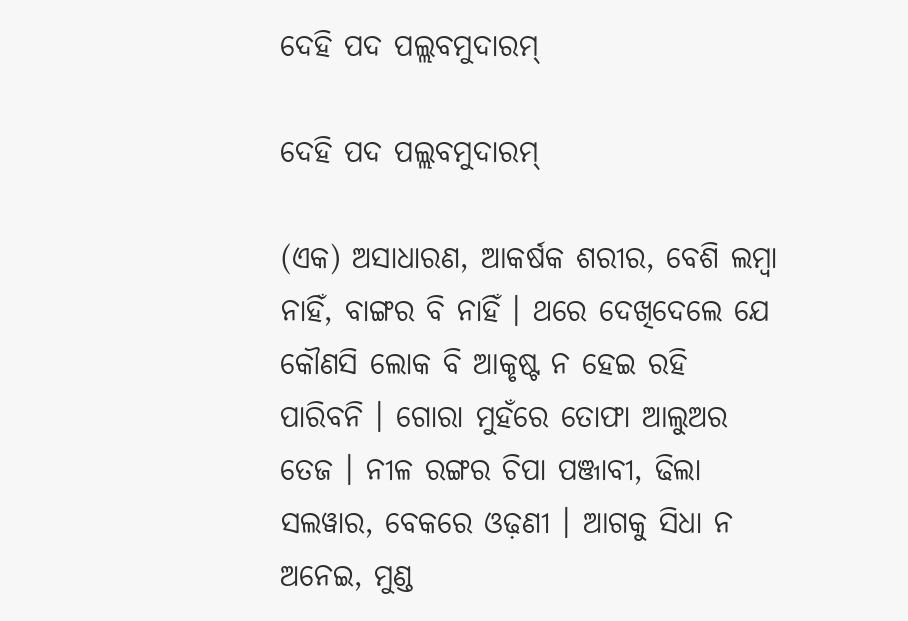ଦେହି ପଦ ପଲ୍ଲବମୁଦାରମ୍‌

ଦେହି ପଦ ପଲ୍ଲବମୁଦାରମ୍‌

(ଏକ) ଅସାଧାରଣ, ଆକର୍ଷକ ଶରୀର, ବେଶି ଲମ୍ବା ନାହିଁ, ବାଙ୍ଗର ବି ନାହିଁ । ଥରେ ଦେଖିଦେଲେ ଯେ କୌଣସି ଲୋକ ବି ଆକୃଷ୍ଟ ନ ହେଇ ରହି ପାରିବନି । ଗୋରା ମୁହଁରେ ତୋଫା ଆଲୁଅର ତେଜ । ନୀଳ ରଙ୍ଗର ଚିପା ପଞ୍ଜାବୀ, ଢିଲା ସଲୱାର, ବେକରେ ଓଢ଼ଣୀ । ଆଗକୁ ସିଧା ନ ଅନେଇ, ମୁଣ୍ଡ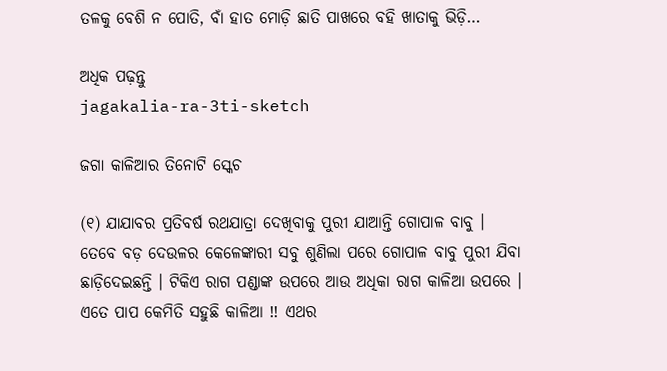ତଳକୁ ବେଶି ନ ପୋତି, ବାଁ ହାତ ମୋଡ଼ି ଛାତି ପାଖରେ ବହି ଖାତାକୁ ଭିଡ଼ି…

ଅଧିକ ପଢ଼ନ୍ତୁ
jagakalia-ra-3ti-sketch

ଜଗା କାଳିଆର ତିନୋଟି ସ୍କେଚ

(୧) ଯାଯାବର ପ୍ରତିବର୍ଷ ରଥଯାତ୍ରା ଦେଖିବାକୁ ପୁରୀ ଯାଆନ୍ତି ଗୋପାଳ ବାବୁ । ତେବେ ବଡ଼ ଦେଉଳର କେଳେଙ୍କାରୀ ସବୁ ଶୁଣିଲା ପରେ ଗୋପାଳ ବାବୁ ପୁରୀ ଯିବା ଛାଡ଼ିଦେଇଛନ୍ତି । ଟିକିଏ ରାଗ ପଣ୍ଡାଙ୍କ ଉପରେ ଆଉ ଅଧିକା ରାଗ କାଳିଆ ଉପରେ । ଏତେ ପାପ କେମିତି ସହୁଛି କାଳିଆ !! ଏଥର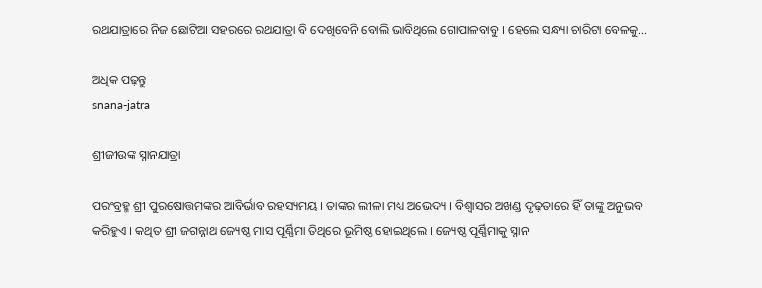ରଥଯାତ୍ରାରେ ନିଜ ଛୋଟିଆ ସହରରେ ରଥଯାତ୍ରା ବି ଦେଖିବେନି ବୋଲି ଭାବିଥିଲେ ଗୋପାଳବାବୁ । ହେଲେ ସନ୍ଧ୍ୟା ଚାରିଟା ବେଳକୁ…

ଅଧିକ ପଢ଼ନ୍ତୁ
snana-jatra

ଶ୍ରୀଜୀଉଙ୍କ ସ୍ନାନଯାତ୍ରା

ପରଂବ୍ରହ୍ମ ଶ୍ରୀ ପୁରଷୋତ୍ତମଙ୍କର ଆବିର୍ଭାବ ରହସ୍ୟମୟ । ତାଙ୍କର ଲୀଳା ମଧ୍ୟ ଅଭେଦ୍ୟ । ବିଶ୍ୱାସର ଅଖଣ୍ଡ ଦୃଢ଼ତାରେ ହିଁ ତାଙ୍କୁ ଅନୁଭବ କରିହୁଏ । କଥିତ ଶ୍ରୀ ଜଗନ୍ନାଥ ଜ୍ୟେଷ୍ଠ ମାସ ପୂର୍ଣ୍ଣିମା ତିଥିରେ ଭୂମିଷ୍ଠ ହୋଇଥିଲେ । ଜ୍ୟେଷ୍ଠ ପୂର୍ଣ୍ଣିମାକୁ ସ୍ନାନ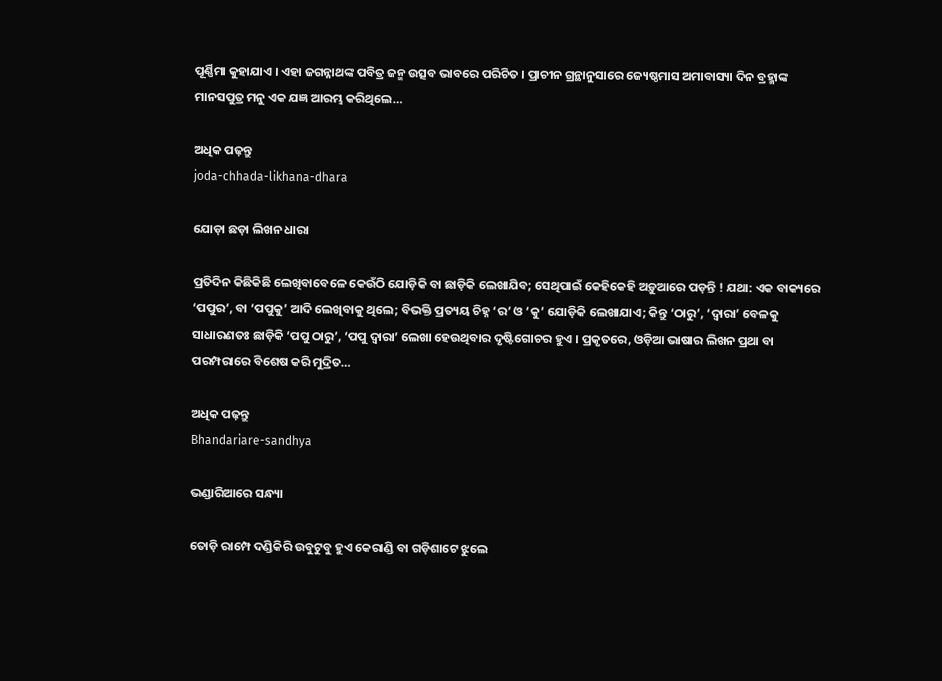ପୂର୍ଣ୍ଣିମା କୁହାଯାଏ । ଏହା ଜଗନ୍ନାଥଙ୍କ ପବିତ୍ର ଜନ୍ମ ଉତ୍ସବ ଭାବରେ ପରିଚିତ । ପ୍ରାଚୀନ ଗ୍ରନ୍ଥାନୁସାରେ ଜ୍ୟେଷ୍ଠମାସ ଅମାବାସ୍ୟା ଦିନ ବ୍ରହ୍ମାଙ୍କ ମାନସପୁତ୍ର ମନୁ ଏକ ଯଜ୍ଞ ଆରମ୍ଭ କରିଥିଲେ…

ଅଧିକ ପଢ଼ନ୍ତୁ
joda-chhada-likhana-dhara

ଯୋଡ଼ା ଛଡ଼ା ଲିଖନ ଧାରା

ପ୍ରତିଦିନ କିଛିକିଛି ଲେଖିବାବେଳେ କେଉଁଠି ଯୋଡ଼ିକି ବା ଛାଡ଼ିକି ଲେଖାଯିବ; ସେଥିପାଇଁ କେହିକେହି ଅଡ଼ୁଆରେ ପଡ଼ନ୍ତି ! ଯଥା: ଏକ ବାକ୍ୟରେ ‘ପପୁର’, ବା ‘ପପୁକୁ’ ଆଦି ଲେଖିବାକୁ ଥିଲେ; ବିଭକ୍ତି ପ୍ରତ୍ୟୟ ଚିହ୍ନ ‘ର’ ଓ ‘କୁ’ ଯୋଡ଼ିକି ଲେଖାଯାଏ; କିନ୍ତୁ ‘ଠାରୁ’, ‘ଦ୍ୱାରା’ ବେଳକୁ ସାଧାରଣତଃ ଛାଡ଼ିକି ‘ପପୁ ଠାରୁ’, ‘ପପୁ ଦ୍ୱାରା’ ଲେଖା ହେଉଥିବାର ଦୃଷ୍ଟିଗୋଚର ହୁଏ । ପ୍ରକୃତରେ, ଓଡ଼ିଆ ଭାଷାର ଲିଖନ ପ୍ରଥା ବା ପରମ୍ପରାରେ ବିଶେଷ କରି ମୁଦ୍ରିତ…

ଅଧିକ ପଢ଼ନ୍ତୁ
Bhandariare-sandhya

ଭଣ୍ଡାରିଆରେ ସନ୍ଧ୍ୟା

ତୋଡ଼ି ରାମ୍ପେ ଦଣ୍ଡିକିରି ଉବୁଟୁବୁ ହୁଏ କେରାଣ୍ଡି ବା ଗଡ଼ିଶାଟେ ଝୁଲେ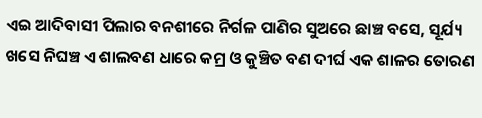ଏଇ ଆଦିବାସୀ ପିଲାର ବନଶୀରେ ନିର୍ଗଳ ପାଣିର ସୁଅରେ ଛାଞ୍ଚ ବସେ, ସୂର୍ଯ୍ୟ ଖସେ ନିଘଞ୍ଚ ଏ ଶାଲବଣ ଧାରେ କମ୍ର ଓ କୁଞ୍ଚିତ ବଣ ଦୀର୍ଘ ଏକ ଶାଳର ତୋରଣ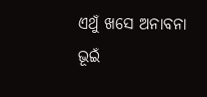ଏଥୁଁ ଖସେ ଅନାବନା ଭୂଇଁ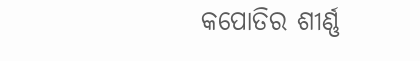କପୋତିର ଶୀର୍ଣ୍ଣ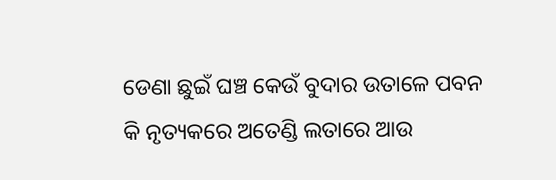ଡେଣା ଛୁଇଁ ଘଞ୍ଚ କେଉଁ ବୁଦାର ଉତାଳେ ପବନ କି ନୃତ୍ୟକରେ ଅତେଣ୍ଡି ଲତାରେ ଆଉ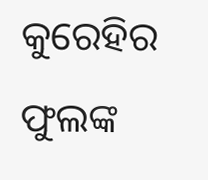କୁରେହିର ଫୁଲଙ୍କ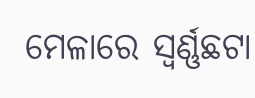ମେଳାରେ ସ୍ୱର୍ଣ୍ଣଛଟା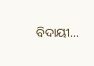ବିଦାୟୀ…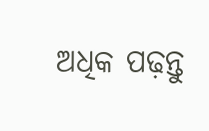ଅଧିକ ପଢ଼ନ୍ତୁ